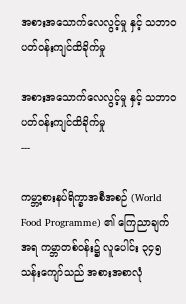အစားအသောက်လေလွင့်မှု နှင့် သဘာဝပတ်ဝန်းကျင်ထိခိုက်မှု

အစားအသောက်လေလွင့်မှု နှင့် သဘာဝပတ်ဝန်းကျင်ထိခိုက်မှု
---

ကမ္ဘာ့စားနပ်ရိက္ခာအစီအစဉ် (World Food Programme) ၏ ကြေညာချက်အရ ကမ္ဘာတစ်ဝန်း၌ လူပေါင်း ၃၄၅ သန်းကျော်သည် အစားအစာလုံ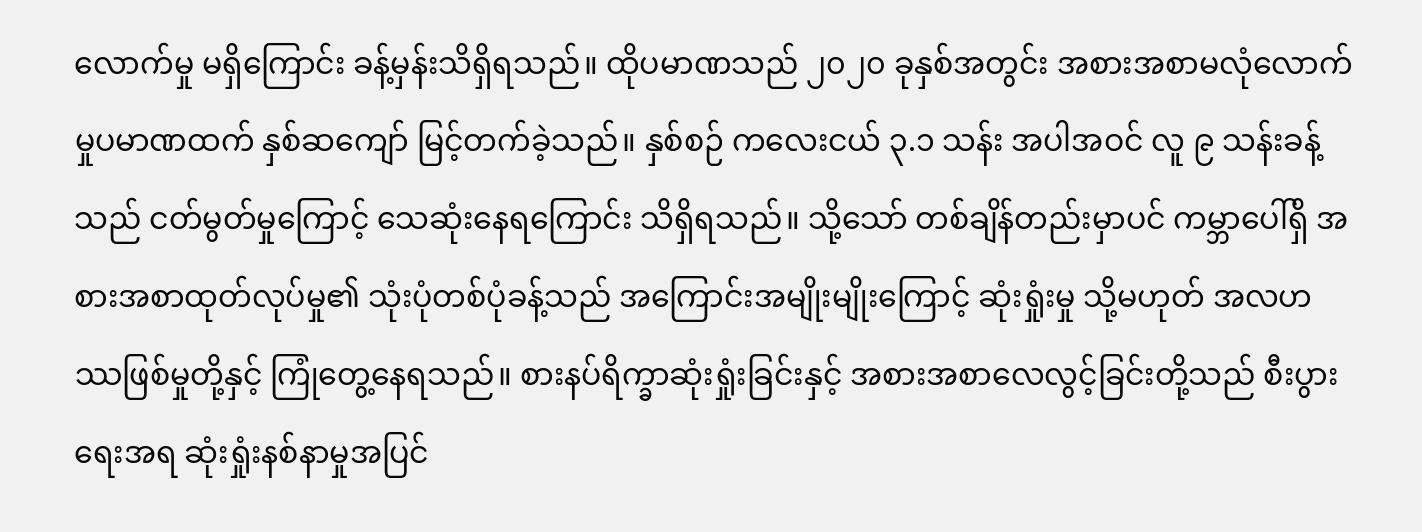လောက်မှု မရှိကြောင်း ခန့်မှန်းသိရှိရသည်။ ထိုပမာဏသည် ၂၀၂၀ ခုနှစ်အတွင်း အစားအစာမလုံလောက်မှုပမာဏထက် နှစ်ဆကျော် မြင့်တက်ခဲ့သည်။ နှစ်စဉ် ကလေးငယ် ၃.၁ သန်း အပါအဝင် လူ ၉ သန်းခန့်သည် ငတ်မွတ်မှုကြောင့် သေဆုံးနေရကြောင်း သိရှိရသည်။ သို့သော် တစ်ချိန်တည်းမှာပင် ကမ္ဘာပေါ်ရှိ အစားအစာထုတ်လုပ်မှု၏ သုံးပုံတစ်ပုံခန့်သည် အကြောင်းအမျိုးမျိုးကြောင့် ဆုံးရှုံးမှု သို့မဟုတ် အလဟဿဖြစ်မှုတို့နှင့် ကြုံတွေ့နေရသည်။ စားနပ်ရိက္ခာဆုံးရှုံးခြင်းနှင့် အစားအစာလေလွင့်ခြင်းတို့သည် စီးပွားရေးအရ ဆုံးရှုံးနစ်နာမှုအပြင်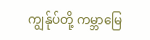ကျွန်ုပ်တို့ ကမ္ဘာမြေ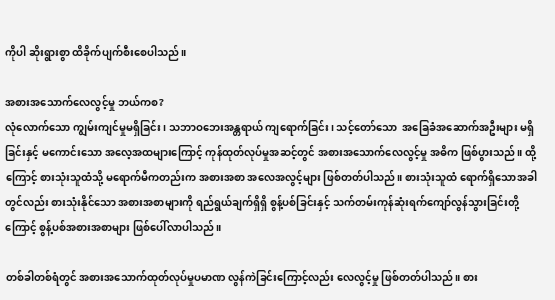ကိုပါ ဆိုးရွားစွာ ထိခိုက်ပျက်စီးစေပါသည်။

အစားအသောက်လေလွင့်မှု ဘယ်ကစ?
လုံလောက်သော ကျွမ်းကျင်မှုမရှိခြင်း၊ သဘာဝဘေးအန္တရာယ် ကျရောက်ခြင်း၊ သင့်တော်သော  အခြေခံအဆောက်အဦးများ မရှိခြင်းနှင့် မကောင်းသော အလေ့အထများကြောင့် ကုန်ထုတ်လုပ်မှုအဆင့်တွင် အစားအသောက်လေလွင့်မှု အဓိက ဖြစ်ပွားသည်။ ထို့ကြောင့် စားသုံးသူထံသို့ မရောက်မီကတည်းက အစားအစာ အလေအလွင့်များ ဖြစ်တတ်ပါသည်။ စားသုံးသူထံ ရောက်ရှိသောအခါတွင်လည်း စားသုံးနိုင်သော အစားအစာများကို ရည်ရွယ်ချက်ရှိရှိ စွန့်ပစ်ခြင်းနှင့် သက်တမ်းကုန်ဆုံးရက်ကျော်လွန်သွားခြင်းတို့ကြောင့် စွန့်ပစ်အစားအစာများ ဖြစ်ပေါ်လာပါသည်။

တစ်ခါတစ်ရံတွင် အစားအသောက်ထုတ်လုပ်မှုပမာဏ လွန်ကဲခြင်းကြောင့်လည်း လေလွင့်မှု ဖြစ်တတ်ပါသည်။ စား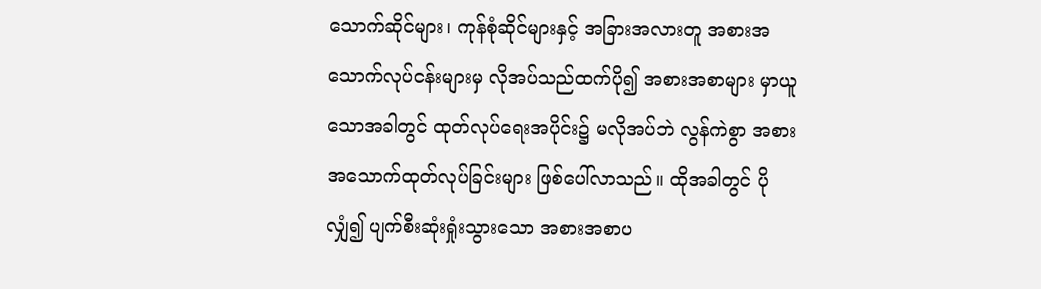သောက်ဆိုင်များ၊ ကုန်စုံဆိုင်များနှင့် အခြားအလားတူ အစားအသောက်လုပ်ငန်းများမှ လိုအပ်သည်ထက်ပို၍ အစားအစာများ မှာယူသောအခါတွင် ထုတ်လုပ်ရေးအပိုင်း၌ မလိုအပ်ဘဲ လွန်ကဲစွာ အစားအသောက်ထုတ်လုပ်ခြင်းများ ဖြစ်ပေါ်လာသည်။ ထိုအခါတွင် ပိုလျှံ၍ ပျက်စီးဆုံးရှုံးသွားသော အစားအစာပ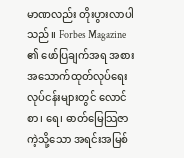မာဏလည်း တိုးပွားလာပါသည်။ Forbes Magazine ၏ ဖော်ပြချက်အရ အစားအသောက်ထုတ်လုပ်ရေးလုပ်ငန်းများတွင် လောင်စာ၊ ရေ၊ ဓာတ်မြေသြဇာကဲ့သို့သော အရင်းအမြစ်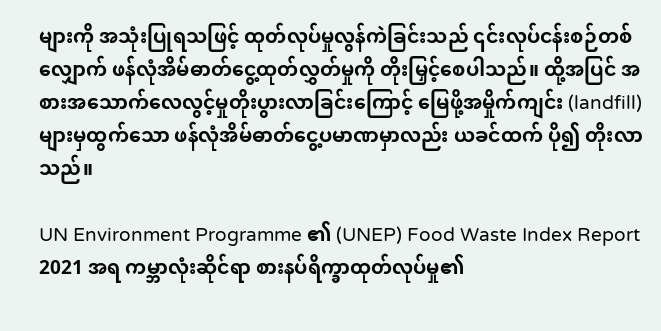များကို အသုံးပြုရသဖြင့် ထုတ်လုပ်မှုလွန်ကဲခြင်းသည် ၎င်းလုပ်ငန်းစဉ်တစ်လျှောက် ဖန်လုံအိမ်ဓာတ်ငွေ့ထုတ်လွှတ်မှုကို တိုးမြှင့်စေပါသည်။ ထို့အပြင် အစားအသောက်လေလွင့်မှုတိုးပွားလာခြင်းကြောင့် မြေဖို့အမှိုက်ကျင်း (landfill) များမှထွက်သော ဖန်လုံအိမ်ဓာတ်ငွေ့ပမာဏမှာလည်း ယခင်ထက် ပို၍ တိုးလာသည်။

UN Environment Programme ၏ (UNEP) Food Waste Index Report 2021 အရ ကမ္ဘာလုံးဆိုင်ရာ စားနပ်ရိက္ခာထုတ်လုပ်မှု၏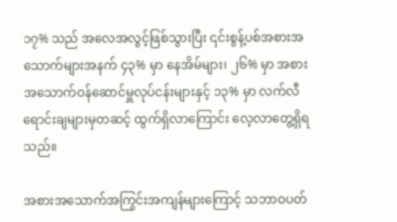၁၇% သည် အလေအလွင့်ဖြစ်သွားပြီး ၎င်းစွန့်ပစ်အစားအသောက်များအနက် ၄၃% မှာ နေအိမ်များ၊ ၂၆% မှာ အစားအသောက်ဝန်ဆောင်မှူလုပ်ငန်းများနှင့် ၁၃% မှာ လက်လီရောင်းချများမှတဆင့် ထွက်ရှိလာကြောင်း လေ့လာတွေ့ရှိရသည်။

အစားအသောက်အကြွင်းအကျန်များကြောင့် သဘာဝပတ်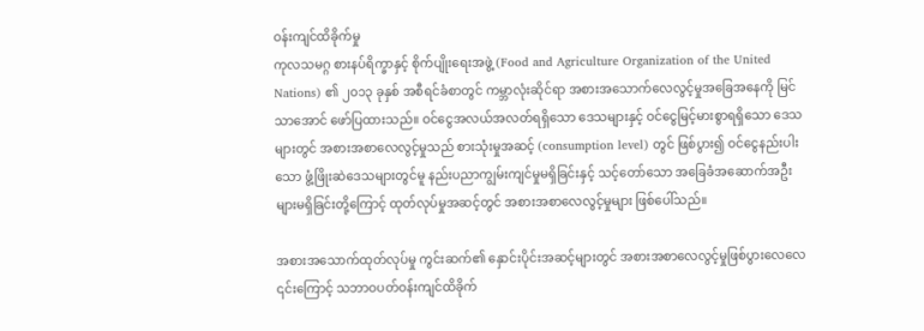ဝန်းကျင်ထိခိုက်မှု
ကုလသမဂ္ဂ စားနပ်ရိက္ခာနှင့် စိုက်ပျိုးရေးအဖွဲ့ (Food and Agriculture Organization of the United Nations) ၏ ၂၀၁၃ ခုနှစ် အစီရင်ခံစာတွင် ကမ္ဘာလုံးဆိုင်ရာ အစားအသောက်လေလွင့်မှုအခြေအနေကို မြင်သာအောင် ဖော်ပြထားသည်။ ဝင်ငွေအလယ်အလတ်ရရှိသော ဒေသများနှင့် ဝင်ငွေမြင့်မားစွာရရှိသော ဒေသများတွင် အစားအစာလေလွင့်မှုသည် စားသုံးမှုအဆင့် (consumption level) တွင် ဖြစ်ပွား၍ ဝင်ငွေနည်းပါးသော ဖွံ့ဖြိုးဆဲဒေသများတွင်မူ နည်းပညာကျွမ်းကျင်မှုမရှိခြင်းနှင့် သင့်တော်သော အခြေခံအဆောက်အဦးများမရှိခြင်းတို့ကြောင့် ထုတ်လုပ်မှုအဆင့်တွင် အစားအစာလေလွင့်မှုများ ဖြစ်ပေါ်သည်။

အစားအသောက်ထုတ်လုပ်မှု ကွင်းဆက်၏ နှောင်းပိုင်းအဆင့်များတွင် အစားအစာလေလွင့်မှုဖြစ်ပွားလေလေ ၎င်းကြောင့် သဘာဝပတ်ဝန်းကျင်ထိခိုက်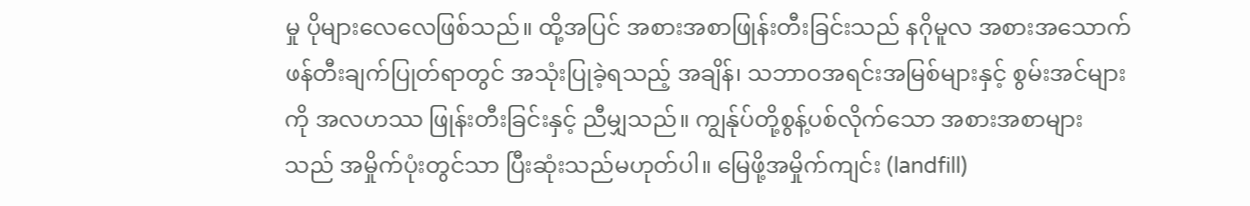မှု ပိုများလေလေဖြစ်သည်။ ထို့အပြင် အစားအစာဖြုန်းတီးခြင်းသည် နဂိုမူလ အစားအသောက်ဖန်တီးချက်ပြုတ်ရာတွင် အသုံးပြုခဲ့ရသည့် အချိန်၊ သဘာဝအရင်းအမြစ်များနှင့် စွမ်းအင်များကို အလဟဿ ဖြုန်းတီးခြင်းနှင့် ညီမျှသည်။ ကျွန်ုပ်တို့စွန့်ပစ်လိုက်သော အစားအစာများသည် အမှိုက်ပုံးတွင်သာ ပြီးဆုံးသည်မဟုတ်ပါ။ မြေဖို့အမှိုက်ကျင်း (landfill)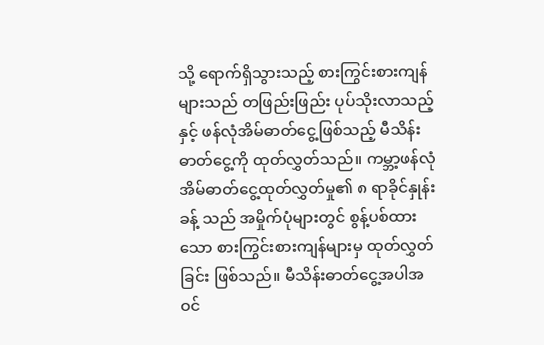သို့ ရောက်ရှိသွားသည့် စားကြွင်းစားကျန်များသည် တဖြည်းဖြည်း ပုပ်သိုးလာသည့်နှင့် ဖန်လုံအိမ်ဓာတ်ငွေ့ဖြစ်သည့် မီသိန်းဓာတ်ငွေ့ကို ထုတ်လွှတ်သည်။ ကမ္ဘာ့ဖန်လုံအိမ်ဓာတ်ငွေ့ထုတ်လွှတ်မှု၏ ၈ ရာခိုင်နှုန်းခန့် သည် အမှိုက်ပုံများတွင် စွန့်ပစ်ထားသော စားကြွင်းစားကျန်များမှ ထုတ်လွှတ်ခြင်း ဖြစ်သည်။ မီသိန်းဓာတ်ငွေ့အပါအဝင်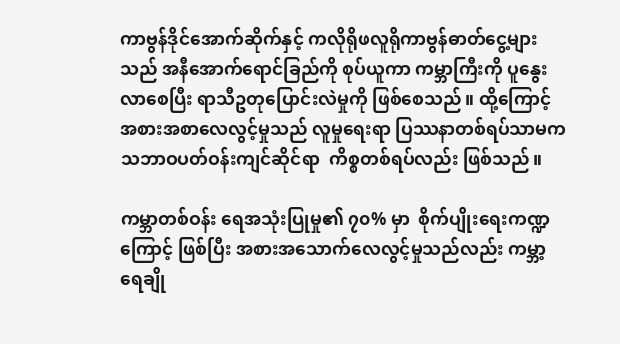ကာဗွန်ဒိုင်အောက်ဆိုက်နှင့် ကလိုရိုဖလူရိုကာဗွန်ဓာတ်ငွေ့များသည် အနီအောက်ရောင်ခြည်ကို စုပ်ယူကာ ကမ္ဘာကြီးကို ပူနွေးလာစေပြီး ရာသီဥတုပြောင်းလဲမှုကို ဖြစ်စေသည်။ ထို့ကြောင့်အစားအစာလေလွင့်မှုသည် လူမှုရေးရာ ပြဿနာတစ်ရပ်သာမက သဘာဝပတ်ဝန်းကျင်ဆိုင်ရာ  ကိစ္စတစ်ရပ်လည်း ဖြစ်သည်။

ကမ္ဘာတစ်ဝန်း ရေအသုံးပြုမှု၏ ၇၀% မှာ  စိုက်ပျိုးရေးကဏ္ဍကြောင့် ဖြစ်ပြီး အစားအသောက်လေလွင့်မှုသည်လည်း ကမ္ဘာ့ရေချို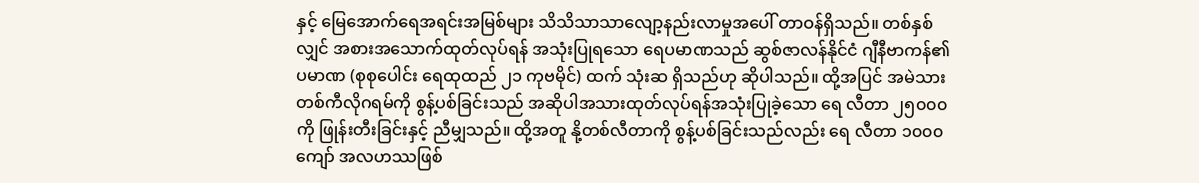နှင့် မြေအောက်ရေအရင်းအမြစ်များ သိသိသာသာလျော့နည်းလာမှုအပေါ် တာဝန်ရှိသည်။ တစ်နှစ်လျှင် အစားအသောက်ထုတ်လုပ်ရန် အသုံးပြုရသော ရေပမာဏသည် ဆွစ်ဇာလန်နိုင်ငံ ဂျီနီဗာကန်၏ ပမာဏ (စုစုပေါင်း ရေထုထည် ၂၁ ကုဗမိုင်) ထက် သုံးဆ ရှိသည်ဟု ဆိုပါသည်။ ထို့အပြင် အမဲသားတစ်ကီလိုဂရမ်ကို စွန့်ပစ်ခြင်းသည် အဆိုပါအသားထုတ်လုပ်ရန်အသုံးပြုခဲ့သော ရေ လီတာ ၂၅၀၀၀ ကို ဖြုန်းတီးခြင်းနှင့် ညီမျှသည်။ ထို့အတူ နို့တစ်လီတာကို စွန့်ပစ်ခြင်းသည်လည်း ရေ လီတာ ၁၀၀၀ ကျော် အလဟဿဖြစ်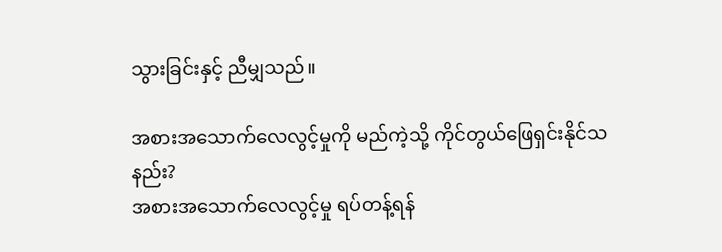သွားခြင်းနှင့် ညီမျှသည်။

အစားအသောက်လေလွင့်မှုကို မည်ကဲ့သို့ ကိုင်တွယ်ဖြေရှင်းနိုင်သနည်း?
အစားအသောက်လေလွင့်မှု ရပ်တန့်ရန်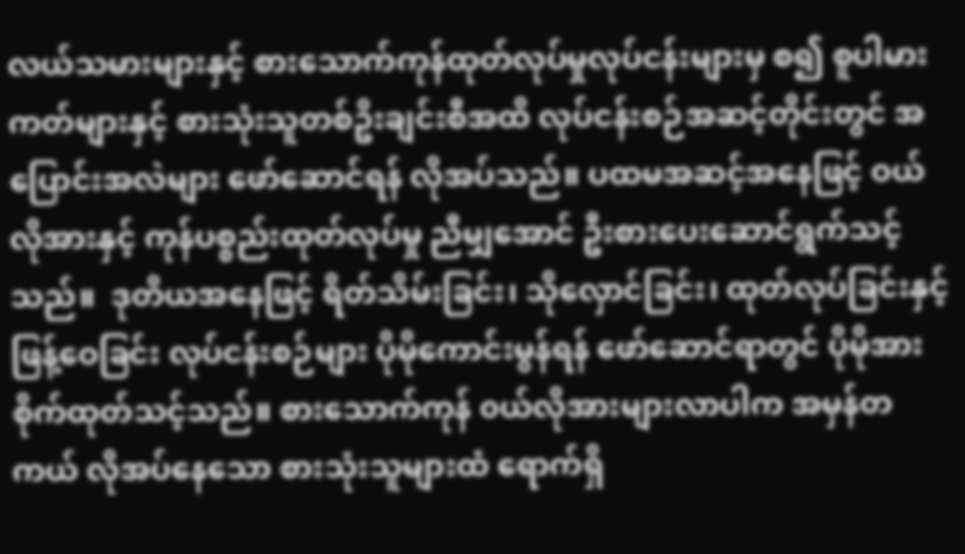လယ်သမားများနှင့် စားသောက်ကုန်ထုတ်လုပ်မှုလုပ်ငန်းများမှ စ၍ စူပါမားကတ်များနှင့် စားသုံးသူတစ်ဥိးချင်းစီအထိ လုပ်ငန်းစဉ်အဆင့်တိုင်းတွင် အပြောင်းအလဲများ ဖော်ဆောင်ရန် လိုအပ်သည်။ ပထမအဆင့်အနေဖြင့် ဝယ်လိုအားနှင့် ကုန်ပစ္စည်းထုတ်လုပ်မှု ညီမျှအောင် ဦးစားပေးဆောင်ရွက်သင့်သည်။  ဒုတိယအနေဖြင့် ရိတ်သိမ်းခြင်း၊ သိုလှောင်ခြင်း၊ ထုတ်လုပ်ခြင်းနှင့် ဖြန့်ဝေခြင်း လုပ်ငန်းစဉ်များ ပိုမိုကောင်းမွန်ရန် ဖော်ဆောင်ရာတွင် ပိုမိုအားစိုက်ထုတ်သင့်သည်။ စားသောက်ကုန် ၀ယ်လိုအားများလာပါက အမှန်တကယ် လိုအပ်နေသော စားသုံးသူများထံ ရောက်ရှိ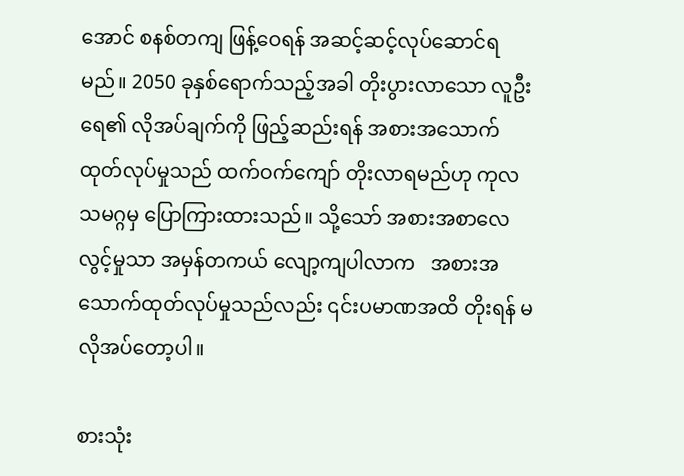အောင် စနစ်တကျ ဖြန့်ဝေရန် အဆင့်ဆင့်လုပ်ဆောင်ရမည်။ 2050 ခုနှစ်ရောက်သည့်အခါ တိုးပွားလာသော လူဦးရေ၏ လိုအပ်ချက်ကို ဖြည့်ဆည်းရန် အစားအသောက်ထုတ်လုပ်မှုသည် ထက်ဝက်ကျော် တိုးလာရမည်ဟု ကုလသမဂ္ဂမှ ပြောကြားထားသည်။ သို့သော် အစားအစာလေလွင့်မှုသာ အမှန်တကယ် လျော့ကျပါလာက   အစားအသောက်ထုတ်လုပ်မှုသည်လည်း ၎င်းပမာဏအထိ တိုးရန် မလိုအပ်တော့ပါ။

စားသုံး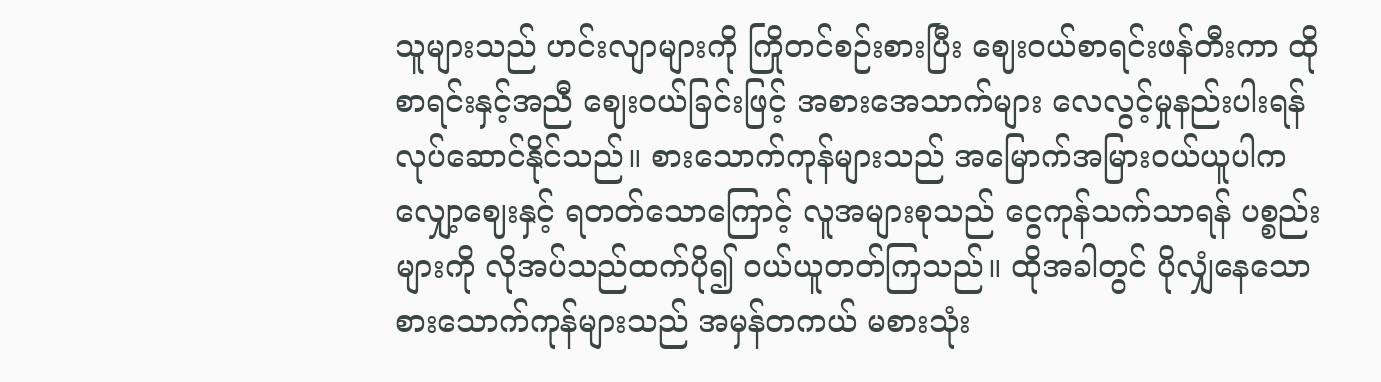သူများသည် ဟင်းလျာများကို ကြိုတင်စဉ်းစားပြီး ဈေးဝယ်စာရင်းဖန်တီးကာ ထိုစာရင်းနှင့်အညီ ဈေးဝယ်ခြင်းဖြင့် အစားအေသာက်များ လေလွင့်မှုနည်းပါးရန် လုပ်ဆောင်နိုင်သည်။ စားသောက်ကုန်များသည် အမြောက်အမြားဝယ်ယူပါက လျှော့ဈေးနှင့် ရတတ်သောကြောင့် လူအများစုသည် ငွေကုန်သက်သာရန် ပစ္စည်းများကို လိုအပ်သည်ထက်ပို၍ ဝယ်ယူတတ်ကြသည်။ ထိုအခါတွင် ပိုလျှံနေသော စားသောက်ကုန်များသည် အမှန်တကယ် မစားသုံး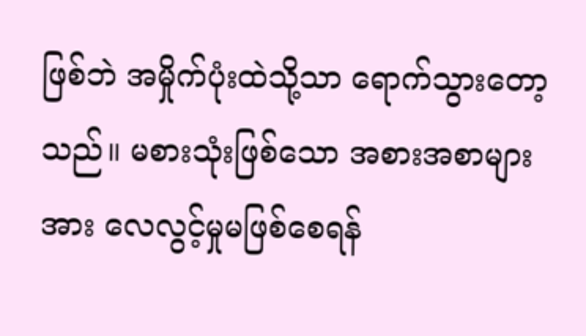ဖြစ်ဘဲ အမှိုက်ပုံးထဲသို့သာ ရောက်သွားတော့သည်။ မစားသုံးဖြစ်သော အစားအစာများအား လေလွင့်မှုမဖြစ်စေရန်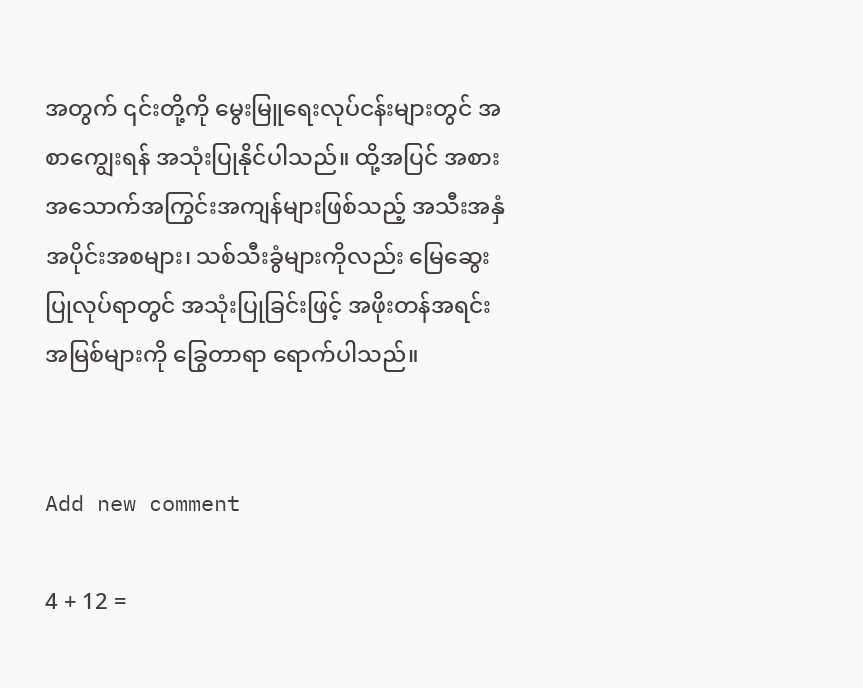အတွက် ၎င်းတို့ကို မွေးမြူရေးလုပ်ငန်းများတွင် အစာကျွေးရန် အသုံးပြုနိုင်ပါသည်။ ထို့အပြင် အစားအသောက်အကြွင်းအကျန်များဖြစ်သည့် အသီးအနှံအပိုင်းအစများ၊ သစ်သီးခွံများကိုလည်း မြေဆွေးပြုလုပ်ရာတွင် အသုံးပြုခြင်းဖြင့် အဖိုးတန်အရင်းအမြစ်များကို ခြွေတာရာ ရောက်ပါသည်။


Add new comment

4 + 12 =